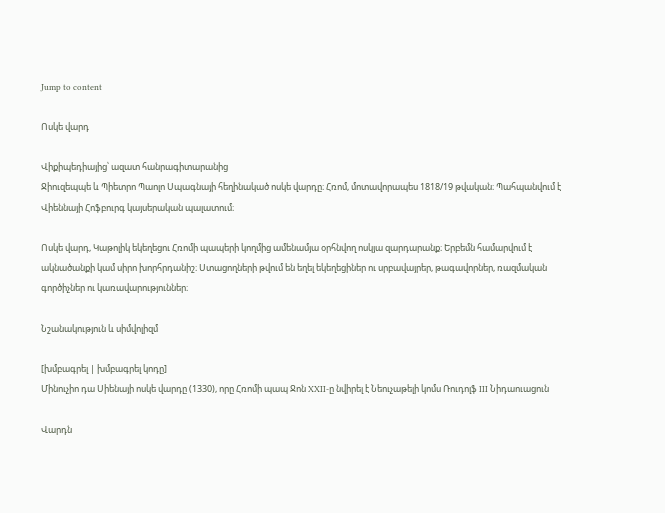Jump to content

Ոսկե վարդ

Վիքիպեդիայից՝ ազատ հանրագիտարանից
Ջիուզեպպե և Պիետրո Պաոլո Սպագնայի հեղինակած ոսկե վարդը։ Հռոմ, մոտավորապես 1818/19 թվական։ Պահպանվում է Վիեննայի Հոֆբուրգ կայսերական պալատում։

Ոսկե վարդ, Կաթոլիկ եկեղեցու Հռոմի պապերի կողմից ամենամյա օրհնվող ոսկյա զարդարանք։ Երբեմն համարվում է ակնածանքի կամ սիրո խորհրդանիշ։ Ստացողների թվում են եղել եկեղեցիներ ու սրբավայրեր, թագավորներ, ռազմական գործիչներ ու կառավարություններ։

Նշանակություն և սիմվոլիզմ

[խմբագրել | խմբագրել կոդը]
Մինուչիո դա Սիենայի ոսկե վարդը (1330), որը Հռոմի պապ Ջոն XXII-ը նվիրել է Նեուչաթելի կոմս Ռուդոլֆ III Նիդաուացուն

Վարդն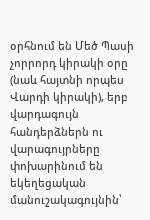օրհնում են Մեծ Պասի չորրորդ կիրակի օրը (նաև հայտնի որպես Վարդի կիրակի), երբ վարդագույն հանդերձներն ու վարագույրները փոխարինում են եկեղեցական մանուշակագույնին՝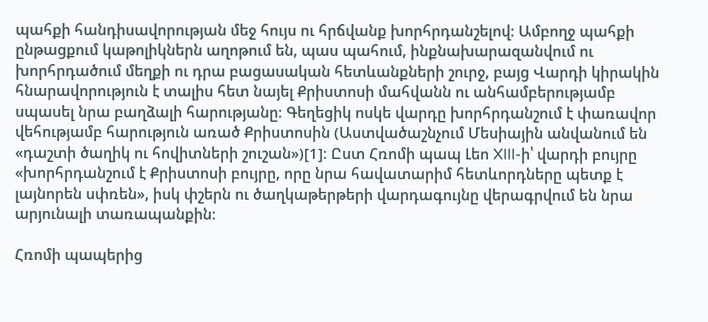պահքի հանդիսավորության մեջ հույս ու հրճվանք խորհրդանշելով։ Ամբողջ պահքի ընթացքում կաթոլիկներն աղոթում են, պաս պահում, ինքնախարազանվում ու խորհրդածում մեղքի ու դրա բացասական հետևանքների շուրջ, բայց Վարդի կիրակին հնարավորություն է տալիս հետ նայել Քրիստոսի մահվանն ու անհամբերությամբ սպասել նրա բաղձալի հարությանը։ Գեղեցիկ ոսկե վարդը խորհրդանշում է փառավոր վեհությամբ հարություն առած Քրիստոսին (Աստվածաշնչում Մեսիային անվանում են «դաշտի ծաղիկ ու հովիտների շուշան»)[1]։ Ըստ Հռոմի պապ Լեո XIII-ի՝ վարդի բույրը «խորհրդանշում է Քրիստոսի բույրը, որը նրա հավատարիմ հետևորդները պետք է լայնորեն սփռեն», իսկ փշերն ու ծաղկաթերթերի վարդագույնը վերագրվում են նրա արյունալի տառապանքին։

Հռոմի պապերից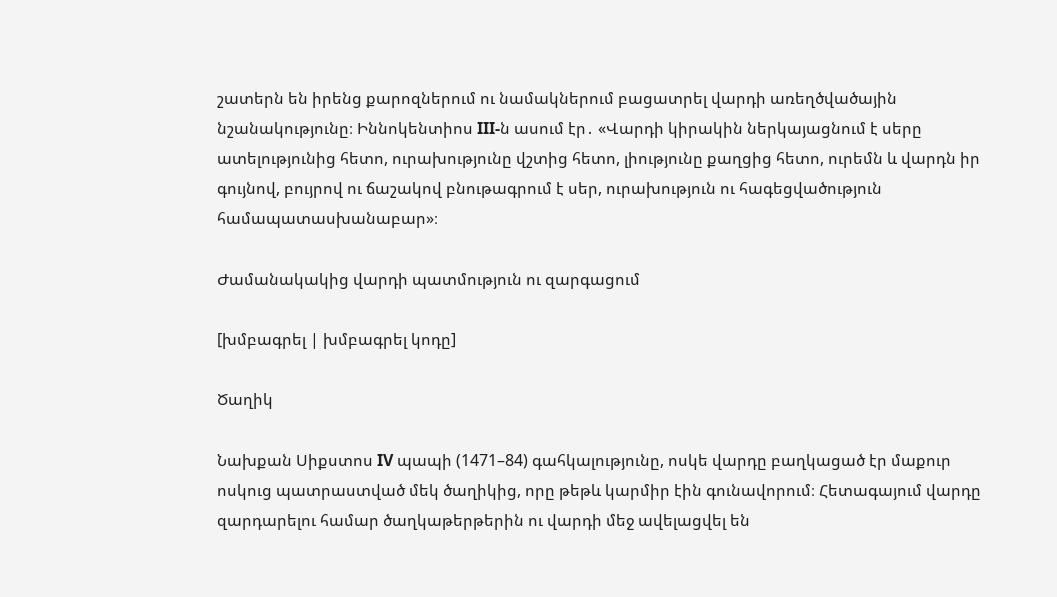շատերն են իրենց քարոզներում ու նամակներում բացատրել վարդի առեղծվածային նշանակությունը։ Իննոկենտիոս III-ն ասում էր․ «Վարդի կիրակին ներկայացնում է սերը ատելությունից հետո, ուրախությունը վշտից հետո, լիությունը քաղցից հետո, ուրեմն և վարդն իր գույնով, բույրով ու ճաշակով բնութագրում է սեր, ուրախություն ու հագեցվածություն համապատասխանաբար»։

Ժամանակակից վարդի պատմություն ու զարգացում

[խմբագրել | խմբագրել կոդը]

Ծաղիկ

Նախքան Սիքստոս IV պապի (1471–84) գահկալությունը, ոսկե վարդը բաղկացած էր մաքուր ոսկուց պատրաստված մեկ ծաղիկից, որը թեթև կարմիր էին գունավորում։ Հետագայում վարդը զարդարելու համար ծաղկաթերթերին ու վարդի մեջ ավելացվել են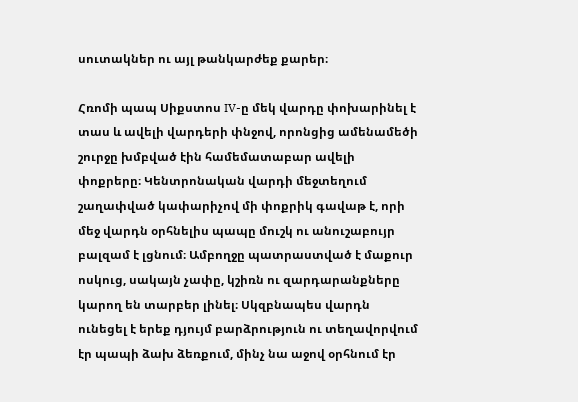սուտակներ ու այլ թանկարժեք քարեր։

Հռոմի պապ Սիքստոս IV-ը մեկ վարդը փոխարինել է տաս և ավելի վարդերի փնջով, որոնցից ամենամեծի շուրջը խմբված էին համեմատաբար ավելի փոքրերը։ Կենտրոնական վարդի մեջտեղում շաղափված կափարիչով մի փոքրիկ գավաթ է, որի մեջ վարդն օրհնելիս պապը մուշկ ու անուշաբույր բալզամ է լցնում։ Ամբողջը պատրաստված է մաքուր ոսկուց, սակայն չափը, կշիռն ու զարդարանքները կարող են տարբեր լինել։ Սկզբնապես վարդն ունեցել է երեք դյույմ բարձրություն ու տեղավորվում էր պապի ձախ ձեռքում, մինչ նա աջով օրհնում էր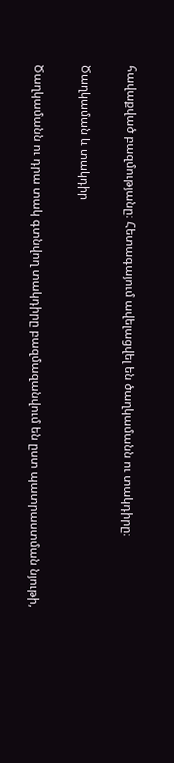հավաքված բազմությանը։ Հետագայում ավելացվել են ծաղկամանն ու տակդիրը։

Ծաղկաման և տակդիր

Ծաղկամանն ու դրա տակ գտնվող տակդիրը բազմազանվում են ըստ պատրաստման նյութի,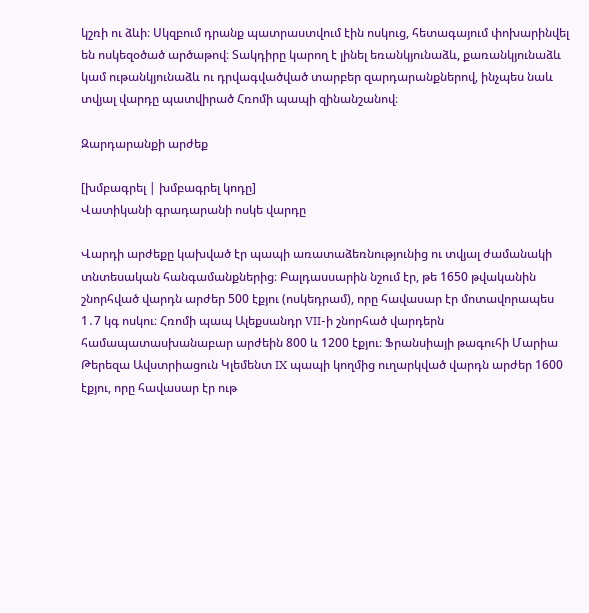կշռի ու ձևի։ Սկզբում դրանք պատրաստվում էին ոսկուց, հետագայում փոխարինվել են ոսկեզօծած արծաթով։ Տակդիրը կարող է լինել եռանկյունաձև, քառանկյունաձև կամ ութանկյունաձև ու դրվագվածված տարբեր զարդարանքներով, ինչպես նաև տվյալ վարդը պատվիրած Հռոմի պապի զինանշանով։

Զարդարանքի արժեք

[խմբագրել | խմբագրել կոդը]
Վատիկանի գրադարանի ոսկե վարդը

Վարդի արժեքը կախված էր պապի առատաձեռնությունից ու տվյալ ժամանակի տնտեսական հանգամանքներից։ Բալդասսարին նշում էր, թե 1650 թվականին շնորհված վարդն արժեր 500 էքյու (ոսկեդրամ), որը հավասար էր մոտավորապես 1․7 կգ ոսկու։ Հռոմի պապ Ալեքսանդր VII-ի շնորհած վարդերն համապատասխանաբար արժեին 800 և 1200 էքյու։ Ֆրանսիայի թագուհի Մարիա Թերեզա Ավստրիացուն Կլեմենտ IX պապի կողմից ուղարկված վարդն արժեր 1600 էքյու, որը հավասար էր ութ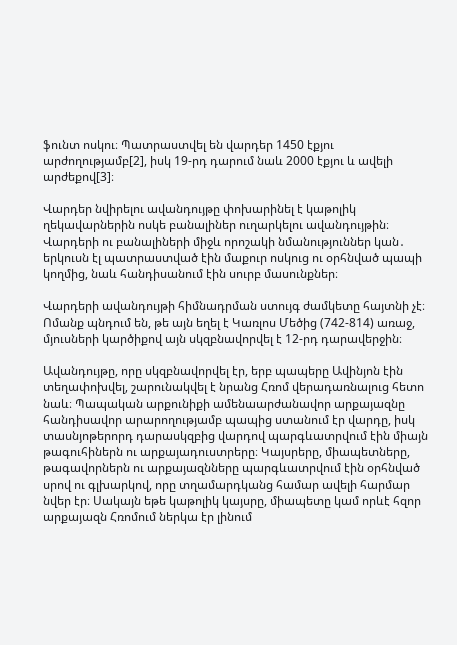ֆունտ ոսկու։ Պատրաստվել են վարդեր 1450 էքյու արժողությամբ[2], իսկ 19-րդ դարում նաև 2000 էքյու և ավելի արժեքով[3]։

Վարդեր նվիրելու ավանդույթը փոխարինել է կաթոլիկ ղեկավարներին ոսկե բանալիներ ուղարկելու ավանդույթին։ Վարդերի ու բանալիների միջև որոշակի նմանություններ կան․ երկուսն էլ պատրաստված էին մաքուր ոսկուց ու օրհնված պապի կողմից, նաև հանդիսանում էին սուրբ մասունքներ։

Վարդերի ավանդույթի հիմնադրման ստույգ ժամկետը հայտնի չէ։ Ոմանք պնդում են, թե այն եղել է Կառլոս Մեծից (742-814) առաջ, մյուսների կարծիքով այն սկզբնավորվել է 12-րդ դարավերջին։

Ավանդույթը, որը սկզբնավորվել էր, երբ պապերը Ավինյոն էին տեղափոխվել, շարունակվել է նրանց Հռոմ վերադառնալուց հետո նաև։ Պապական արքունիքի ամենաարժանավոր արքայազնը հանդիսավոր արարողությամբ պապից ստանում էր վարդը, իսկ տասնյոթերորդ դարասկզբից վարդով պարգևատրվում էին միայն թագուհիներն ու արքայադուստրերը։ Կայսրերը, միապետները, թագավորներն ու արքայազնները պարգևատրվում էին օրհնված սրով ու գլխարկով, որը տղամարդկանց համար ավելի հարմար նվեր էր։ Սակայն եթե կաթոլիկ կայսրը, միապետը կամ որևէ հզոր արքայազն Հռոմում ներկա էր լինում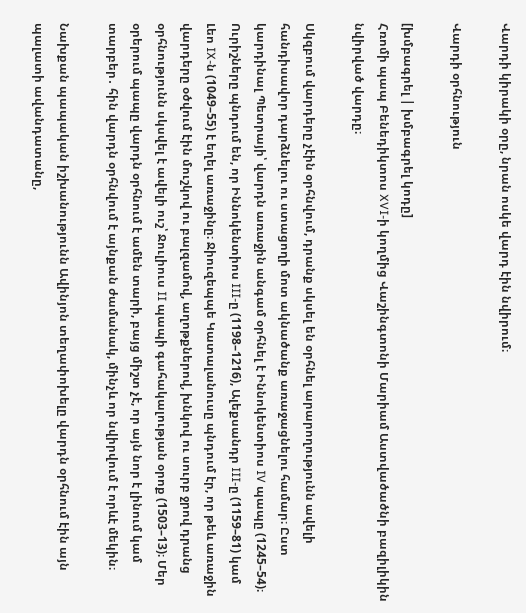Վարդի կիրակի օրը, նրան ոսկե վարդ էին նվիրում։

Վարդի օրհնություն

[խմբագրել | խմբագրել կոդը]
Հռոմի պապ Բենեդիկտոս XVI-ի կողմից Վաշինգտոնի Մարիամ Աստվածածնի բազիլիկին նվիրված վարդը։

Սկզբում վարդերը չէին օրհնվում, դրանք սկսել են օրհնել արարողությունն ավելի հանդիսավոր դարձնելու ու ստացողի մոտ ակնածանք առաջացնելու համար։ Ըստ կարդինալ Պետրայի՝ վարդն առաջին անգամ օրհնել է Իննոկենտիոս IV պապը (1245–54)։ Ուրիշները պնդում են, որ Իննոկենտիոս III-ը (1198–1216), Ալեքսանդր III-ը (1159–81) կամ Լեո IX-ն (1049–55) է եղել առաջինը։ Ջիուզեպպե Կատալանուսը պնդում էր, որ թեև առաջին վարդերը օծվում էին մուշկով ու բալզամով, աղոթքներով, խնկով ու սուրբ ջրով դրանց օրհնությունն սկսվել է ավելի ուշ՝ Ջուլիուս II պապի գահակալության օրոք (1503–13)։ Մեր օրերում պապը վարդն օրհնում է ամեն տարի, բայց միշտ չէ, որ այն նոր է լինում կամ տարբեր․ հին վարդն օրհնվում է այնքան ժամանակ, մինչև որ նվիրվում է որևէ մեկին։

Նախքան պապական իշխանությունն Ավինյոն տեղափոխելը վարդն օրհնում էին այն պալատի ավանդատանը,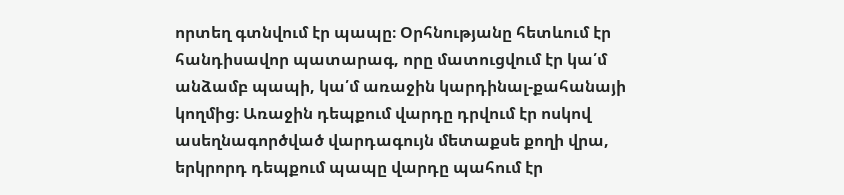որտեղ գտնվում էր պապը։ Օրհնությանը հետևում էր հանդիսավոր պատարագ, որը մատուցվում էր կա՛մ անձամբ պապի, կա՛մ առաջին կարդինալ-քահանայի կողմից։ Առաջին դեպքում վարդը դրվում էր ոսկով ասեղնագործված վարդագույն մետաքսե քողի վրա, երկրորդ դեպքում պապը վարդը պահում էր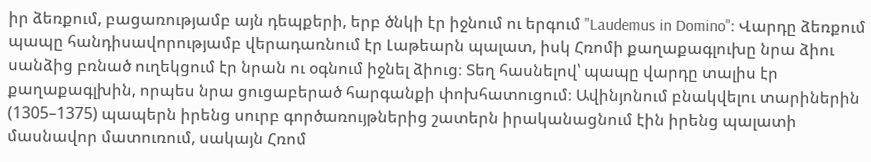իր ձեռքում, բացառությամբ այն դեպքերի, երբ ծնկի էր իջնում ու երգում "Laudemus in Domino"։ Վարդը ձեռքում պապը հանդիսավորությամբ վերադառնում էր Լաթեարն պալատ, իսկ Հռոմի քաղաքագլուխը նրա ձիու սանձից բռնած ուղեկցում էր նրան ու օգնում իջնել ձիուց։ Տեղ հասնելով՝ պապը վարդը տալիս էր քաղաքագլխին, որպես նրա ցուցաբերած հարգանքի փոխհատուցում։ Ավինյոնում բնակվելու տարիներին (1305–1375) պապերն իրենց սուրբ գործառույթներից շատերն իրականացնում էին իրենց պալատի մասնավոր մատուռում, սակայն Հռոմ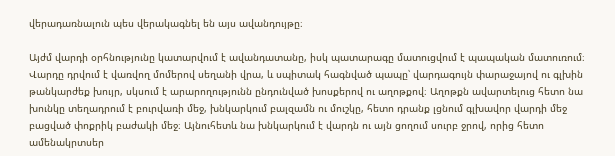վերադառնալուն պես վերակագնել են այս ավանդույթը։

Այժմ վարդի օրհնությունը կատարվում է ավանդատանը, իսկ պատարագը մատուցվում է պապական մատուռում։ Վարդը դրվում է վառվող մոմերով սեղանի վրա, և սպիտակ հագնված պապը՝ վարդագույն փարաջայով ու գլխին թանկարժեք խույր, սկսում է արարողությունն ընդունված խոսքերով ու աղոթքով։ Աղոթքն ավարտելուց հետո նա խունկը տեղադրում է բուրվառի մեջ, խնկարկում բալզամն ու մուշկը, հետո դրանք լցնում գլխավոր վարդի մեջ բացված փոքրիկ բաժակի մեջ։ Այնուհետև նա խնկարկում է վարդն ու այն ցողում սուրբ ջրով, որից հետո ամենակրտսեր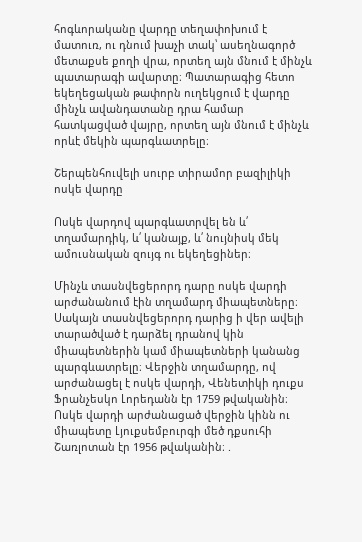հոգևորականը վարդը տեղափոխում է մատուռ, ու դնում խաչի տակ՝ ասեղնագործ մետաքսե քողի վրա, որտեղ այն մնում է մինչև պատարագի ավարտը։ Պատարագից հետո եկեղեցական թափորն ուղեկցում է վարդը մինչև ավանդատանը դրա համար հատկացված վայրը, որտեղ այն մնում է մինչև որևէ մեկին պարգևատրելը։

Շերպենհուվելի սուրբ տիրամոր բազիլիկի ոսկե վարդը

Ոսկե վարդով պարգևատրվել են և՛ տղամարդիկ, և՛ կանայք, և՛ նույնիսկ մեկ ամուսնական զույգ ու եկեղեցիներ։

Մինչև տասնվեցերորդ դարը ոսկե վարդի արժանանում էին տղամարդ միապետները։ Սակայն տասնվեցերորդ դարից ի վեր ավելի տարածված է դարձել դրանով կին միապետներին կամ միապետների կանանց պարգևատրելը։ Վերջին տղամարդը, ով արժանացել է ոսկե վարդի, Վենետիկի դուքս Ֆրանչեսկո Լորեդանն էր 1759 թվականին։ Ոսկե վարդի արժանացած վերջին կինն ու միապետը Լյուքսեմբուրգի մեծ դքսուհի Շառլոտան էր 1956 թվականին։ .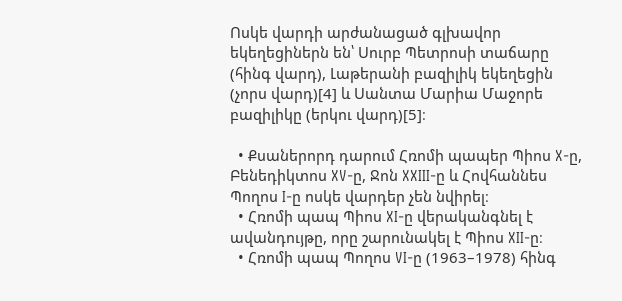Ոսկե վարդի արժանացած գլխավոր եկեղեցիներն են՝ Սուրբ Պետրոսի տաճարը (հինգ վարդ), Լաթերանի բազիլիկ եկեղեցին (չորս վարդ)[4] և Սանտա Մարիա Մաջորե բազիլիկը (երկու վարդ)[5]։

  • Քսաներորդ դարում Հռոմի պապեր Պիոս X-ը, Բենեդիկտոս XV-ը, Ջոն XXIII-ը և Հովհաննես Պողոս I-ը ոսկե վարդեր չեն նվիրել։
  • Հռոմի պապ Պիոս XI-ը վերականգնել է ավանդույթը, որը շարունակել է Պիոս XII-ը։
  • Հռոմի պապ Պողոս VI-ը (1963–1978) հինգ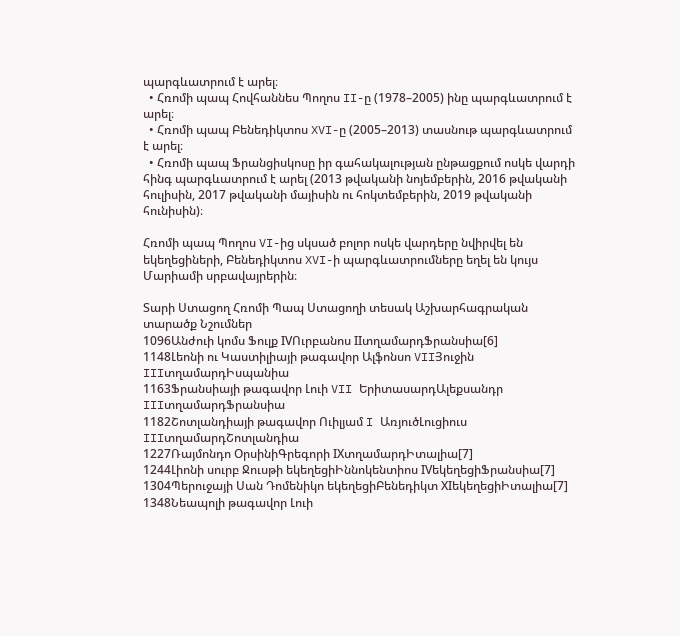պարգևատրում է արել։
  • Հռոմի պապ Հովհաննես Պողոս II-ը (1978–2005) ինը պարգևատրում է արել։
  • Հռոմի պապ Բենեդիկտոս XVI-ը (2005–2013) տասնութ պարգևատրում է արել։
  • Հռոմի պապ Ֆրանցիսկոսը իր գահակալության ընթացքում ոսկե վարդի հինգ պարգևատրում է արել (2013 թվականի նոյեմբերին, 2016 թվականի հուլիսին, 2017 թվականի մայիսին ու հոկտեմբերին, 2019 թվականի հունիսին)։

Հռոմի պապ Պողոս VI-ից սկսած բոլոր ոսկե վարդերը նվիրվել են եկեղեցիների, Բենեդիկտոս XVI-ի պարգևատրումները եղել են կույս Մարիամի սրբավայրերին։

Տարի Ստացող Հռոմի Պապ Ստացողի տեսակ Աշխարհագրական տարածք Նշումներ
1096Անժուի կոմս Ֆուլք IVՈւրբանոս IIտղամարդՖրանսիա[6]
1148Լեոնի ու Կաստիլիայի թագավոր Ալֆոնսո VIIՅուջին IIIտղամարդԻսպանիա
1163Ֆրանսիայի թագավոր Լուի VII ԵրիտասարդԱլեքսանդր IIIտղամարդՖրանսիա
1182Շոտլանդիայի թագավոր Ուիլյամ I ԱռյուծԼուցիուս IIIտղամարդՇոտլանդիա
1227Ռայմոնդո ՕրսինիԳրեգորի IXտղամարդԻտալիա[7]
1244Լիոնի սուրբ Ջուսթի եկեղեցիԻննոկենտիոս IVեկեղեցիՖրանսիա[7]
1304Պերուջայի Սան Դոմենիկո եկեղեցիԲենեդիկտ XIեկեղեցիԻտալիա[7]
1348Նեապոլի թագավոր Լուի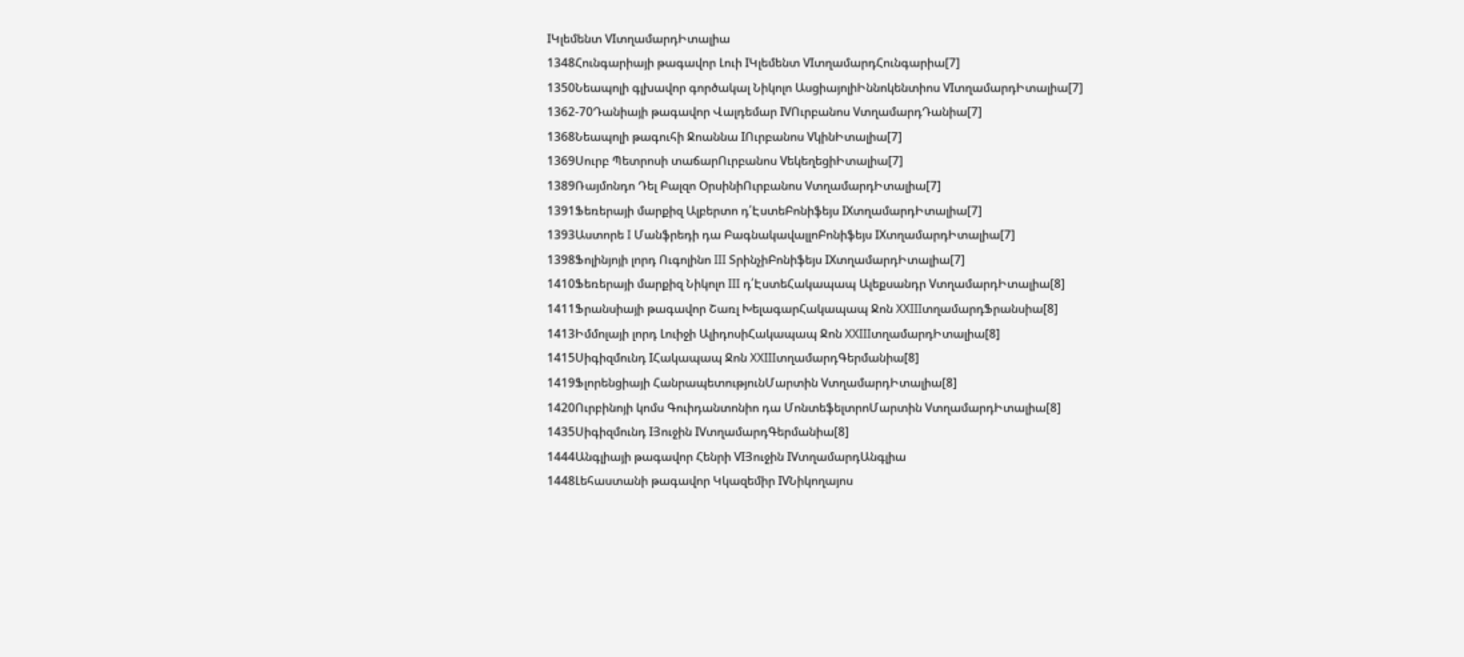IԿլեմենտ VIտղամարդԻտալիա
1348Հունգարիայի թագավոր Լուի IԿլեմենտ VIտղամարդՀունգարիա[7]
1350Նեապոլի գլխավոր գործակալ Նիկոլո ԱսցիայոլիԻննոկենտիոս VIտղամարդԻտալիա[7]
1362-70Դանիայի թագավոր Վալդեմար IVՈւրբանոս VտղամարդԴանիա[7]
1368Նեապոլի թագուհի Ջոաննա IՈւրբանոս VկինԻտալիա[7]
1369Սուրբ Պետրոսի տաճարՈւրբանոս VեկեղեցիԻտալիա[7]
1389Ռայմոնդո Դել Բալզո ՕրսինիՈւրբանոս VտղամարդԻտալիա[7]
1391Ֆեռերայի մարքիզ Ալբերտո դ՛ԷստեԲոնիֆեյս IXտղամարդԻտալիա[7]
1393Աստորե I Մանֆրեդի դա ԲագնակավալլոԲոնիֆեյս IXտղամարդԻտալիա[7]
1398Ֆոլինյոյի լորդ Ուգոլինո III ՏրինչիԲոնիֆեյս IXտղամարդԻտալիա[7]
1410Ֆեռերայի մարքիզ Նիկոլո III դ՛ԷստեՀակապապ Ալեքսանդր VտղամարդԻտալիա[8]
1411Ֆրանսիայի թագավոր Շառլ ԽելագարՀակապապ Ջոն XXIIIտղամարդՖրանսիա[8]
1413Իմմոլայի լորդ Լուիջի ԱլիդոսիՀակապապ Ջոն XXIIIտղամարդԻտալիա[8]
1415Սիգիզմունդ IՀակապապ Ջոն XXIIIտղամարդԳերմանիա[8]
1419Ֆլորենցիայի ՀանրապետությունՄարտին VտղամարդԻտալիա[8]
1420Ուրբինոյի կոմս Գուիդանտոնիո դա ՄոնտեֆելտրոՄարտին VտղամարդԻտալիա[8]
1435Սիգիզմունդ IՅուջին IVտղամարդԳերմանիա[8]
1444Անգլիայի թագավոր Հենրի VIՅուջին IVտղամարդԱնգլիա
1448Լեհաստանի թագավոր Կկազեմիր IVՆիկողայոս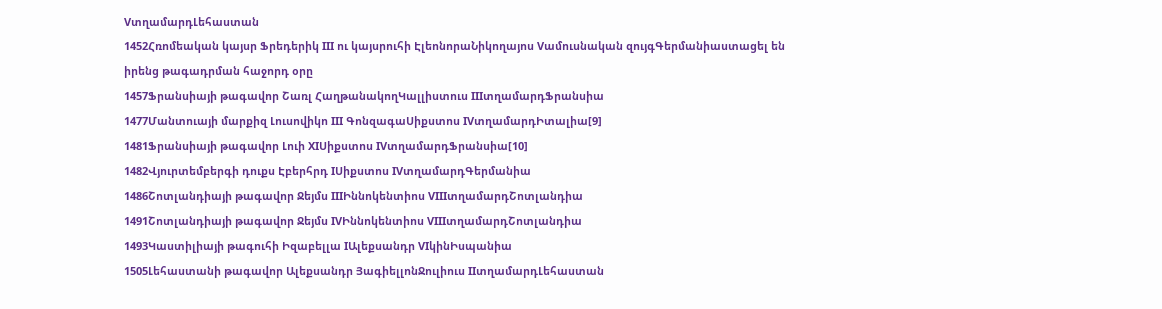VտղամարդԼեհաստան
1452Հռոմեական կայսր Ֆրեդերիկ III ու կայսրուհի ԷլեոնորաՆիկողայոս Vամուսնական զույգԳերմանիաստացել են իրենց թագադրման հաջորդ օրը
1457Ֆրանսիայի թագավոր Շառլ ՀաղթանակողԿալլիստուս IIIտղամարդՖրանսիա
1477Մանտուայի մարքիզ Լուսովիկո III ԳոնզագաՍիքստոս IVտղամարդԻտալիա[9]
1481Ֆրանսիայի թագավոր Լուի XIՍիքստոս IVտղամարդՖրանսիա[10]
1482Վյուրտեմբերգի դուքս Էբերհրդ IՍիքստոս IVտղամարդԳերմանիա
1486Շոտլանդիայի թագավոր Ջեյմս IIIԻննոկենտիոս VIIIտղամարդՇոտլանդիա
1491Շոտլանդիայի թագավոր Ջեյմս IVԻննոկենտիոս VIIIտղամարդՇոտլանդիա
1493Կաստիլիայի թագուհի Իզաբելլա IԱլեքսանդր VIկինԻսպանիա
1505Լեհաստանի թագավոր Ալեքսանդր ՅագիելլոնՋուլիուս IIտղամարդԼեհաստան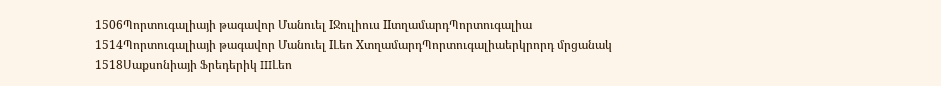1506Պորտուգալիայի թագավոր Մանուել IՋուլիուս IIտղամարդՊորտուգալիա
1514Պորտուգալիայի թագավոր Մանուել IԼեո XտղամարդՊորտուգալիաերկրորդ մրցանակ
1518Սաքսոնիայի Ֆրեդերիկ IIIԼեո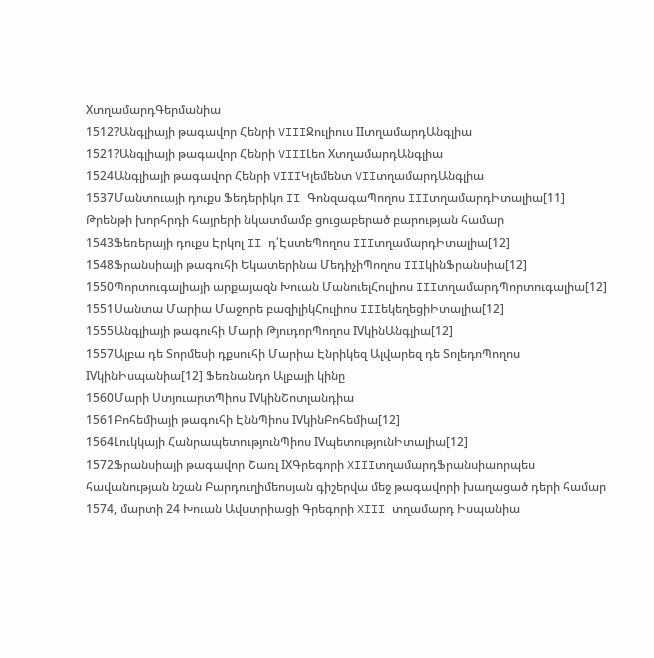XտղամարդԳերմանիա
1512?Անգլիայի թագավոր Հենրի VIIIՋուլիուս IIտղամարդԱնգլիա
1521?Անգլիայի թագավոր Հենրի VIIIԼեո XտղամարդԱնգլիա
1524Անգլիայի թագավոր Հենրի VIIIԿլեմենտ VIIտղամարդԱնգլիա
1537Մանտուայի դուքս Ֆեդերիկո II ԳոնզագաՊողոս IIIտղամարդԻտալիա[11] Թրենթի խորհրդի հայրերի նկատմամբ ցուցաբերած բարության համար
1543Ֆեռերայի դուքս Էրկոլ II դ՛ԷստեՊողոս IIIտղամարդԻտալիա[12]
1548Ֆրանսիայի թագուհի Եկատերինա ՄեդիչիՊողոս IIIկինՖրանսիա[12]
1550Պորտուգալիայի արքայազն Խուան ՄանուելՀուլիոս IIIտղամարդՊորտուգալիա[12]
1551Սանտա Մարիա Մաջորե բազիլիկՀուլիոս IIIեկեղեցիԻտալիա[12]
1555Անգլիայի թագուհի Մարի ԹյուդորՊողոս IVկինԱնգլիա[12]
1557Ալբա դե Տորմեսի դքսուհի Մարիա Էնրիկեզ Ալվարեզ դե ՏոլեդոՊողոս IVկինԻսպանիա[12] Ֆեռնանդո Ալբայի կինը
1560Մարի ՍտյուարտՊիոս IVկինՇոտլանդիա
1561Բոհեմիայի թագուհի ԷննՊիոս IVկինԲոհեմիա[12]
1564Լուկկայի ՀանրապետությունՊիոս IVպետությունԻտալիա[12]
1572Ֆրանսիայի թագավոր Շառլ IXԳրեգորի XIIIտղամարդՖրանսիաորպես հավանության նշան Բարդուղիմեոսյան գիշերվա մեջ թագավորի խաղացած դերի համար
1574, մարտի 24 Խուան Ավստրիացի Գրեգորի XIII տղամարդ Իսպանիա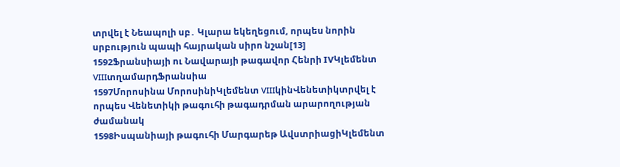տրվել է Նեապոլի սբ․ Կլարա եկեղեցում, որպես նորին սրբություն պապի հայրական սիրո նշան[13]
1592Ֆրանսիայի ու Նավարայի թագավոր Հենրի IVԿլեմենտ VIIIտղամարդՖրանսիա
1597Մորոսինա ՄորոսինիԿլեմենտ VIIIկինՎենետիկտրվել է որպես Վենետիկի թագուհի թագադրման արարողության ժամանակ
1598Իսպանիայի թագուհի Մարգարեթ ԱվստրիացիԿլեմենտ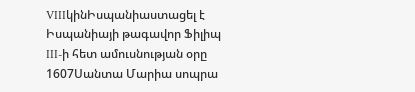VIIIկինԻսպանիաստացել է Իսպանիայի թագավոր Ֆիլիպ III-ի հետ ամուսնության օրը
1607Սանտա Մարիա սոպրա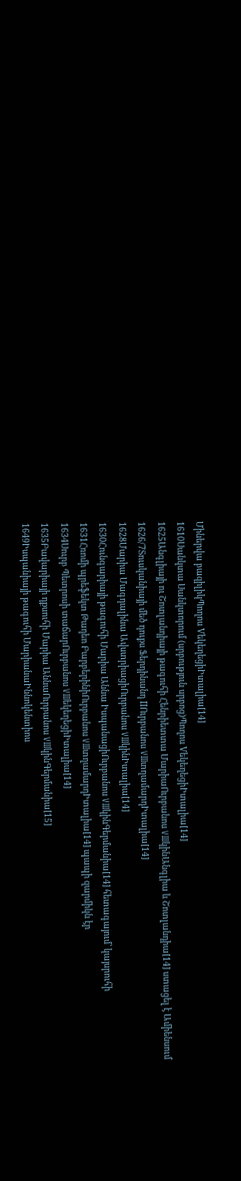Միներվա բազիլիկՊողոս VեկեղեցիԻտալիա[14]
1610Սանկտա Սանկտորում (սրբություն սրբոց)Պողոս VեկեղեցիԻտալիա[14]
1625Անգլիայի ու Շոտլանդիայի թագուհի Հենրիետտա ՄարիաՈւրբանոս VIIIկինԱնգլիա և Շոտլանդիա[14] ստացել է Ամիենսում
1626/7Տուսկանիայի մեծ դուքս Ֆերդինանդ IIՈւրբանոս VIIIտղամարդԻտալիա[14]
1628Մարիա Մագդալինա ԱվստրիացիՈւրբանոս VIIIկինԻտալիա[14]
1630Հունգարիայի թագուհի Մարիա Աննա ԻսպանացիՈւրբանոս VIIIկինԳերմանիա[14] հետագայում՝ կայսրուհի
1631Հռոմի պրեֆեկտ Թադեո ԲարբերինիՈւրբանոս VIIIտղամարդԻտալիա[14] պապի զարմիկն էր
1634Սուրբ Պետրոսի տաճարՈւրբանոս VIIIեկեղեցիԻտալիա[14]
1635Բավարիայի դքսուհի Մարիա ԱննաՈւրբանոս VIIIկինԳերմանիա[15]
1649Իսպանիայի թագուհի ՄարիանաԻննոկենտիոս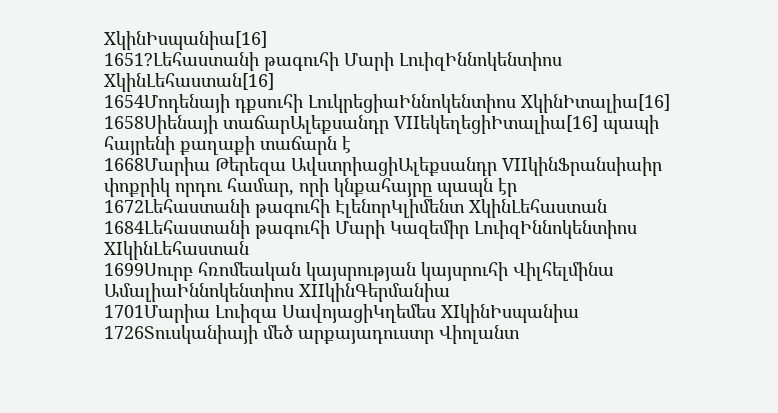XկինԻսպանիա[16]
1651?Լեհաստանի թագուհի Մարի ԼուիզԻննոկենտիոս XկինԼեհաստան[16]
1654Մոդենայի դքսուհի ԼուկրեցիաԻննոկենտիոս XկինԻտալիա[16]
1658Սիենայի տաճարԱլեքսանդր VIIեկեղեցիԻտալիա[16] պապի հայրենի քաղաքի տաճարն է
1668Մարիա Թերեզա ԱվստրիացիԱլեքսանդր VIIկինՖրանսիաիր փոքրիկ որդու համար, որի կնքահայրը պապն էր
1672Լեհաստանի թագուհի ԷլենորԿլիմենտ XկինԼեհաստան
1684Լեհաստանի թագուհի Մարի Կազեմիր ԼուիզԻննոկենտիոս XIկինԼեհաստան
1699Սուրբ հռոմեական կայսրության կայսրուհի Վիլհելմինա ԱմալիաԻննոկենտիոս XIIկինԳերմանիա
1701Մարիա Լուիզա ՍավոյացիԿղեմես XIկինԻսպանիա
1726Տուսկանիայի մեծ արքայադուստր Վիոլանտ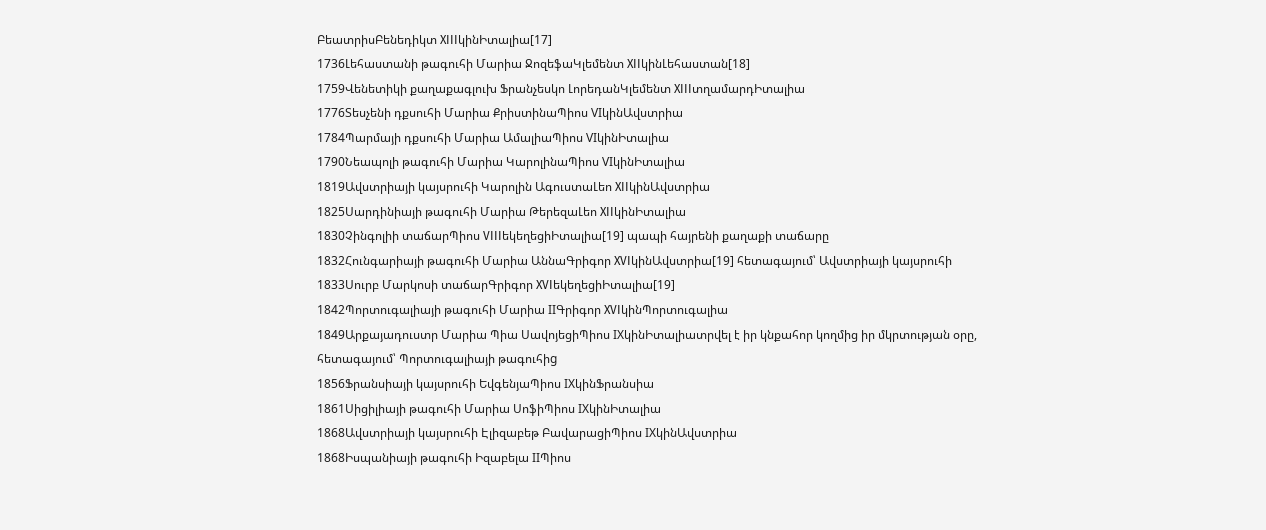ԲեատրիսԲենեդիկտ XIIIկինԻտալիա[17]
1736Լեհաստանի թագուհի Մարիա ՋոզեֆաԿլեմենտ XIIկինԼեհաստան[18]
1759Վենետիկի քաղաքագլուխ Ֆրանչեսկո ԼորեդանԿլեմենտ XIIIտղամարդԻտալիա
1776Տեսչենի դքսուհի Մարիա ՔրիստինաՊիոս VIկինԱվստրիա
1784Պարմայի դքսուհի Մարիա ԱմալիաՊիոս VIկինԻտալիա
1790Նեապոլի թագուհի Մարիա ԿարոլինաՊիոս VIկինԻտալիա
1819Ավստրիայի կայսրուհի Կարոլին ԱգուստաԼեո XIIկինԱվստրիա
1825Սարդինիայի թագուհի Մարիա ԹերեզաԼեո XIIկինԻտալիա
1830Չինգոլիի տաճարՊիոս VIIIեկեղեցիԻտալիա[19] պապի հայրենի քաղաքի տաճարը
1832Հունգարիայի թագուհի Մարիա ԱննաԳրիգոր XVIկինԱվստրիա[19] հետագայում՝ Ավստրիայի կայսրուհի
1833Սուրբ Մարկոսի տաճարԳրիգոր XVIեկեղեցիԻտալիա[19]
1842Պորտուգալիայի թագուհի Մարիա IIԳրիգոր XVIկինՊորտուգալիա
1849Արքայադուստր Մարիա Պիա ՍավոյեցիՊիոս IXկինԻտալիատրվել է իր կնքահոր կողմից իր մկրտության օրը, հետագայում՝ Պորտուգալիայի թագուհիg
1856Ֆրանսիայի կայսրուհի ԵվգենյաՊիոս IXկինՖրանսիա
1861Սիցիլիայի թագուհի Մարիա ՍոֆիՊիոս IXկինԻտալիա
1868Ավստրիայի կայսրուհի Էլիզաբեթ ԲավարացիՊիոս IXկինԱվստրիա
1868Իսպանիայի թագուհի Իզաբելա IIՊիոս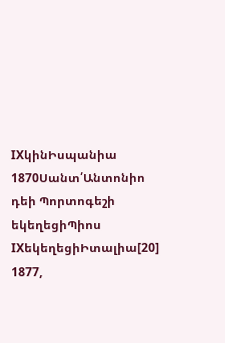IXկինԻսպանիա
1870Սանտ՛Անտոնիո դեի Պորտոգեշի եկեղեցիՊիոս IXեկեղեցիԻտալիա[20]
1877,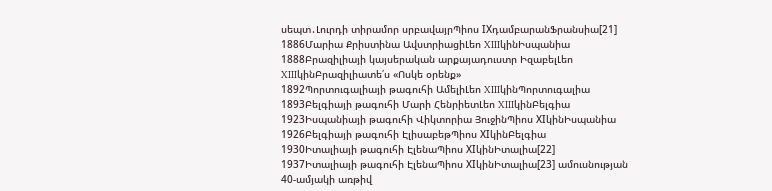սեպտ․Լուրդի տիրամոր սրբավայրՊիոս IXդամբարանՖրանսիա[21]
1886Մարիա Քրիստինա ԱվստրիացիԼեո XIIIկինԻսպանիա
1888Բրազիլիայի կայսերական արքայադուստր ԻզաբելԼեո XIIIկինԲրազիլիատե՛ս «Ոսկե օրենք»
1892Պորտուգալիայի թագուհի ԱմելիԼեո XIIIկինՊորտուգալիա
1893Բելգիայի թագուհի Մարի ՀենրիետԼեո XIIIկինԲելգիա
1923Իսպանիայի թագուհի Վիկտորիա ՅուջինՊիոս XIկինԻսպանիա
1926Բելգիայի թագուհի ԷլիսաբեթՊիոս XIկինԲելգիա
1930Իտալիայի թագուհի ԷլենաՊիոս XIկինԻտալիա[22]
1937Իտալիայի թագուհի ԷլենաՊիոս XIկինԻտալիա[23] ամուսնության 40-ամյակի առթիվ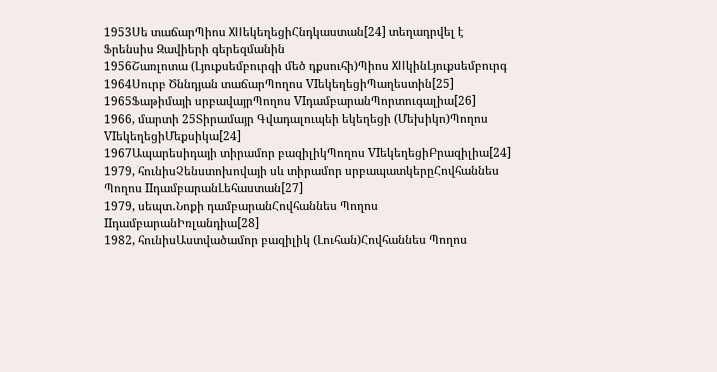1953Սե տաճարՊիոս XIIեկեղեցիՀնդկաստան[24] տեղադրվել է Ֆրենսիս Զավիերի գերեզմանին
1956Շառլոտա (Լյուքսեմբուրգի մեծ դքսուհի)Պիոս XIIկինԼյուքսեմբուրգ
1964Սուրբ Ծննդյան տաճարՊողոս VIեկեղեցիՊաղեստին[25]
1965Ֆաթիմայի սրբավայրՊողոս VIդամբարանՊորտուգալիա[26]
1966, մարտի 25Տիրամայր Գվադալուպեի եկեղեցի (Մեխիկո)Պողոս VIեկեղեցիՄեքսիկա[24]
1967Ապարեսիդայի տիրամոր բազիլիկՊողոս VIեկեղեցիԲրազիլիա[24]
1979, հունիսՉենստոխովայի սև տիրամոր սրբապատկերըՀովհաննես Պողոս IIդամբարանԼեհաստան[27]
1979, սեպտ․Նոքի դամբարանՀովհաննես Պողոս IIդամբարանԻռլանդիա[28]
1982, հունիսԱստվածամոր բազիլիկ (Լուհան)Հովհաննես Պողոս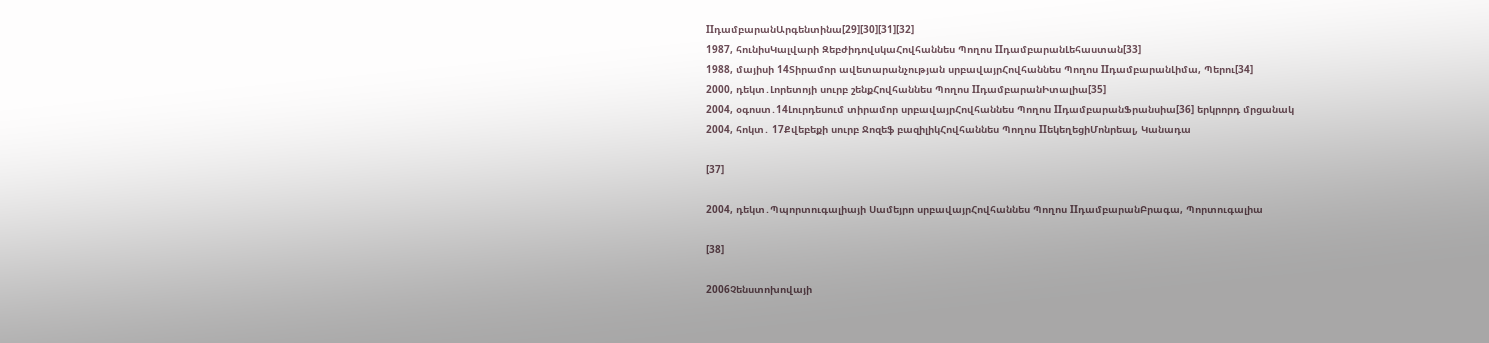IIդամբարանԱրգենտինա[29][30][31][32]
1987, հունիսԿալվարի ԶեբժիդովսկաՀովհաննես Պողոս IIդամբարանԼեհաստան[33]
1988, մայիսի 14Տիրամոր ավետարանչության սրբավայրՀովհաննես Պողոս IIդամբարանԼիմա, Պերու[34]
2000, դեկտ․Լորետոյի սուրբ շենքՀովհաննես Պողոս IIդամբարանԻտալիա[35]
2004, օգոստ․14Լուրդեսում տիրամոր սրբավայրՀովհաննես Պողոս IIդամբարանՖրանսիա[36] երկրորդ մրցանակ
2004, հոկտ․ 17Քվեբեքի սուրբ Ջոզեֆ բազիլիկՀովհաննես Պողոս IIեկեղեցիՄոնրեալ, Կանադա

[37]

2004, դեկտ․Պպորտուգալիայի Սամեյրո սրբավայրՀովհաննես Պողոս IIդամբարանԲրագա, Պորտուգալիա

[38]

2006Չենստոխովայի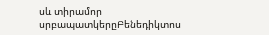սև տիրամոր սրբապատկերըԲենեդիկտոս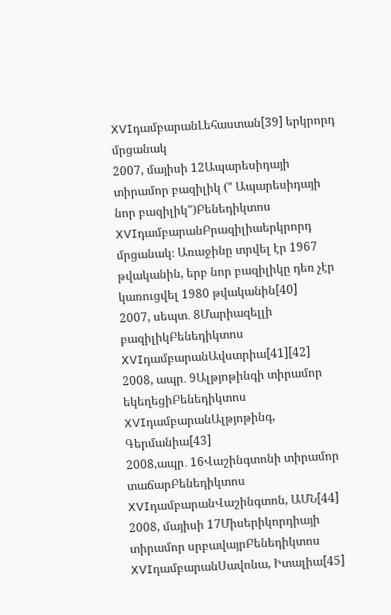XVIդամբարանԼեհաստան[39] երկրորդ մրցանակ
2007, մայիսի 12Ապարեսիդայի տիրամոր բազիլիկ (" Ապարեսիդայի նոր բազիլիկ")Բենեդիկտոս XVIդամբարանԲրազիլիաերկրորդ մրցանակ։ Առաջինը տրվել էր 1967 թվականին, երբ նոր բազիլիկը դեռ չէր կառուցվել 1980 թվականին[40]
2007, սեպտ․ 8Մարիազելլի բազիլիկԲենեդիկտոս XVIդամբարանԱվստրիա[41][42]
2008, ապր․ 9Ալթյոթինգի տիրամոր եկեղեցիԲենեդիկտոս XVIդամբարանԱլթյոթինգ, Գերմանիա[43]
2008,ապր․ 16Վաշինգտոնի տիրամոր տաճարԲենեդիկտոս XVIդամբարանՎաշինգտոն, ԱՄՆ[44]
2008, մայիսի 17Միսերիկորդիայի տիրամոր սրբավայրԲենեդիկտոս XVIդամբարանՍավոնա, Իտալիա[45]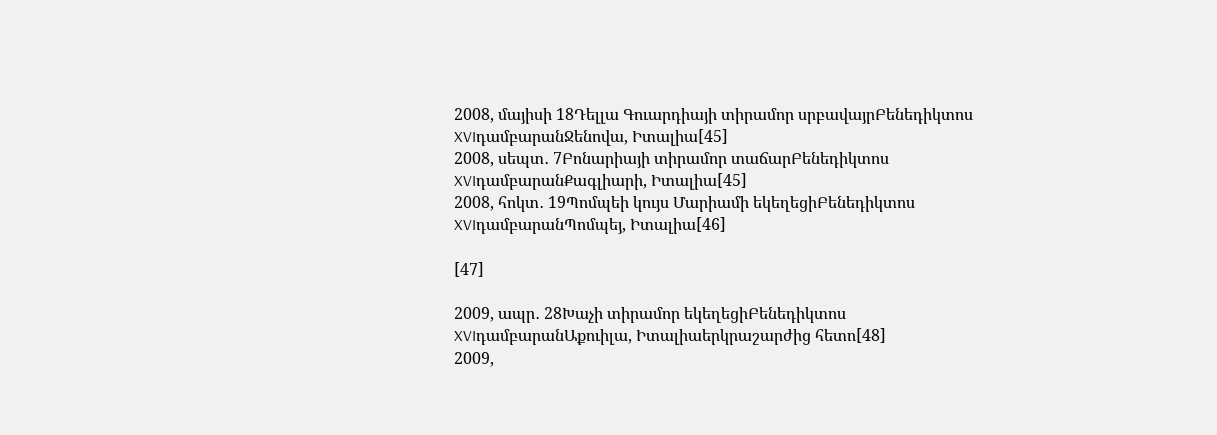2008, մայիսի 18Դելլա Գուարդիայի տիրամոր սրբավայրԲենեդիկտոս XVIդամբարանՋենովա, Իտալիա[45]
2008, սեպտ․ 7Բոնարիայի տիրամոր տաճարԲենեդիկտոս XVIդամբարանՔագլիարի, Իտալիա[45]
2008, հոկտ․ 19Պոմպեի կույս Մարիամի եկեղեցիԲենեդիկտոս XVIդամբարանՊոմպեյ, Իտալիա[46]

[47]

2009, ապր․ 28Խաչի տիրամոր եկեղեցիԲենեդիկտոս XVIդամբարանԱքուիլա, Իտալիաերկրաշարժից հետո[48]
2009,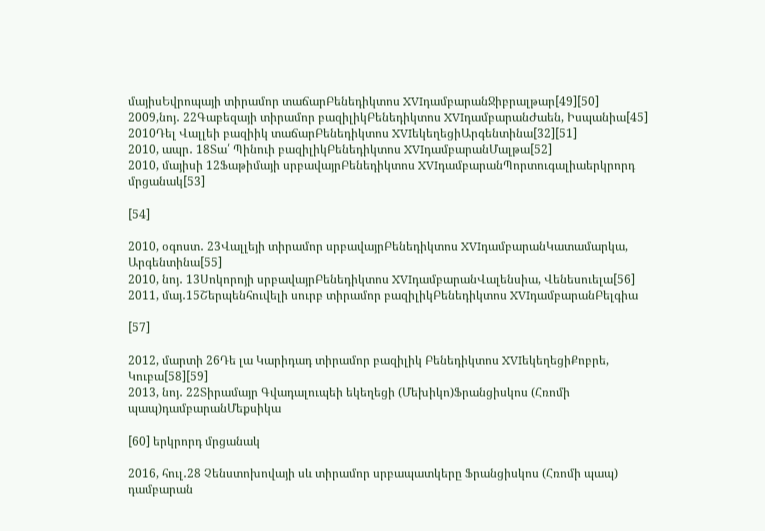մայիսԵվրոպայի տիրամոր տաճարԲենեդիկտոս XVIդամբարանՋիբրալթար[49][50]
2009,նոյ․ 22Գաբեզայի տիրամոր բազիլիկԲենեդիկտոս XVIդամբարանԺաեն, Իսպանիա[45]
2010Դել Վալլեի բազիիկ տաճարԲենեդիկտոս XVIեկեղեցիԱրգենտինա[32][51]
2010, ապր․ 18Տա՛ Պինուի բազիլիկԲենեդիկտոս XVIդամբարանՄալթա[52]
2010, մայիսի 12Ֆաթիմայի սրբավայրԲենեդիկտոս XVIդամբարանՊորտուգալիաերկրորդ մրցանակ[53]

[54]

2010, օգոստ․ 23Վալլեյի տիրամոր սրբավայրԲենեդիկտոս XVIդամբարանԿատամարկա, Արգենտինա[55]
2010, նոյ․ 13Սոկորոյի սրբավայրԲենեդիկտոս XVIդամբարանՎալենսիա, Վենեսուելա[56]
2011, մայ․15Շերպենհուվելի սուրբ տիրամոր բազիլիկԲենեդիկտոս XVIդամբարանԲելգիա

[57]

2012, մարտի 26Դե լա Կարիդադ տիրամոր բազիլիկ Բենեդիկտոս XVIեկեղեցիՔոբրե, Կուբա[58][59]
2013, նոյ․ 22Տիրամայր Գվադալուպեի եկեղեցի (Մեխիկո)Ֆրանցիսկոս (Հռոմի պապ)դամբարանՄեքսիկա

[60] երկրորդ մրցանակ

2016, հուլ․28 Չենստոխովայի սև տիրամոր սրբապատկերը Ֆրանցիսկոս (Հռոմի պապ) դամբարան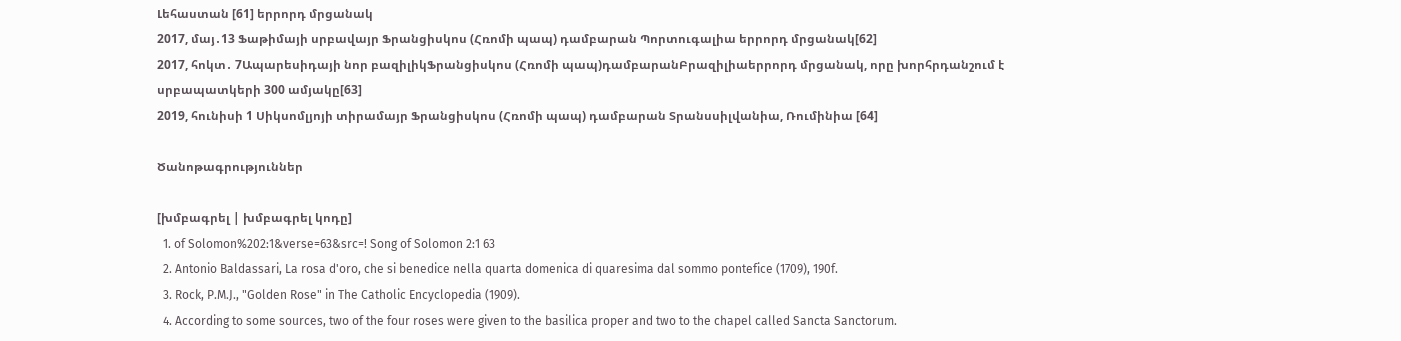Լեհաստան [61] երրորդ մրցանակ
2017, մայ․13 Ֆաթիմայի սրբավայր Ֆրանցիսկոս (Հռոմի պապ) դամբարան Պորտուգալիա երրորդ մրցանակ[62]
2017, հոկտ․ 7Ապարեսիդայի նոր բազիլիկՖրանցիսկոս (Հռոմի պապ)դամբարանԲրազիլիաերրորդ մրցանակ, որը խորհրդանշում է սրբապատկերի 300 ամյակը[63]
2019, հունիսի 1 Սիկսոմլյոյի տիրամայր Ֆրանցիսկոս (Հռոմի պապ) դամբարան Տրանսսիլվանիա, Ռումինիա [64]

Ծանոթագրություններ

[խմբագրել | խմբագրել կոդը]
  1. of Solomon%202:1&verse=63&src=! Song of Solomon 2:1 63
  2. Antonio Baldassari, La rosa d'oro, che si benedice nella quarta domenica di quaresima dal sommo pontefice (1709), 190f.
  3. Rock, P.M.J., "Golden Rose" in The Catholic Encyclopedia (1909).
  4. According to some sources, two of the four roses were given to the basilica proper and two to the chapel called Sancta Sanctorum.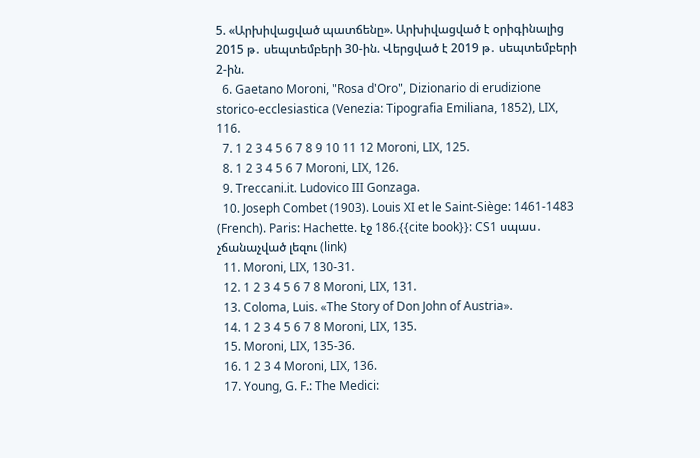5. «Արխիվացված պատճենը». Արխիվացված է օրիգինալից 2015 թ․ սեպտեմբերի 30-ին. Վերցված է 2019 թ․ սեպտեմբերի 2-ին.
  6. Gaetano Moroni, "Rosa d'Oro", Dizionario di erudizione storico-ecclesiastica (Venezia: Tipografia Emiliana, 1852), LIX, 116.
  7. 1 2 3 4 5 6 7 8 9 10 11 12 Moroni, LIX, 125.
  8. 1 2 3 4 5 6 7 Moroni, LIX, 126.
  9. Treccani.it. Ludovico III Gonzaga.
  10. Joseph Combet (1903). Louis XI et le Saint-Siège: 1461-1483 (French). Paris: Hachette. էջ 186.{{cite book}}: CS1 սպաս․ չճանաչված լեզու (link)
  11. Moroni, LIX, 130-31.
  12. 1 2 3 4 5 6 7 8 Moroni, LIX, 131.
  13. Coloma, Luis. «The Story of Don John of Austria».
  14. 1 2 3 4 5 6 7 8 Moroni, LIX, 135.
  15. Moroni, LIX, 135-36.
  16. 1 2 3 4 Moroni, LIX, 136.
  17. Young, G. F.: The Medici: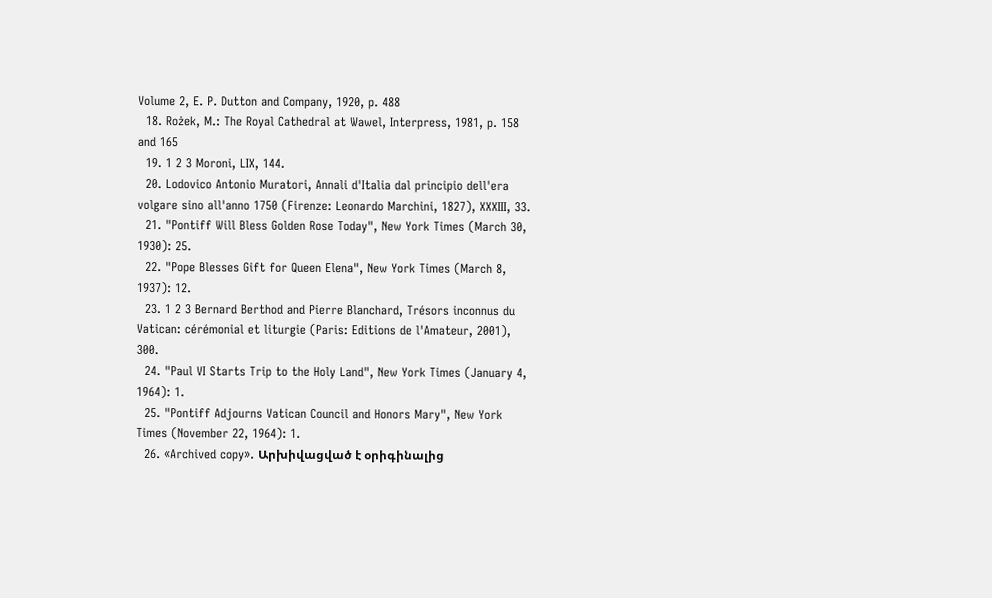Volume 2, E. P. Dutton and Company, 1920, p. 488
  18. Rożek, M.: The Royal Cathedral at Wawel, Interpress, 1981, p. 158 and 165
  19. 1 2 3 Moroni, LIX, 144.
  20. Lodovico Antonio Muratori, Annali d'Italia dal principio dell'era volgare sino all'anno 1750 (Firenze: Leonardo Marchini, 1827), XXXIII, 33.
  21. "Pontiff Will Bless Golden Rose Today", New York Times (March 30, 1930): 25.
  22. "Pope Blesses Gift for Queen Elena", New York Times (March 8, 1937): 12.
  23. 1 2 3 Bernard Berthod and Pierre Blanchard, Trésors inconnus du Vatican: cérémonial et liturgie (Paris: Editions de l'Amateur, 2001), 300.
  24. "Paul VI Starts Trip to the Holy Land", New York Times (January 4, 1964): 1.
  25. "Pontiff Adjourns Vatican Council and Honors Mary", New York Times (November 22, 1964): 1.
  26. «Archived copy». Արխիվացված է օրիգինալից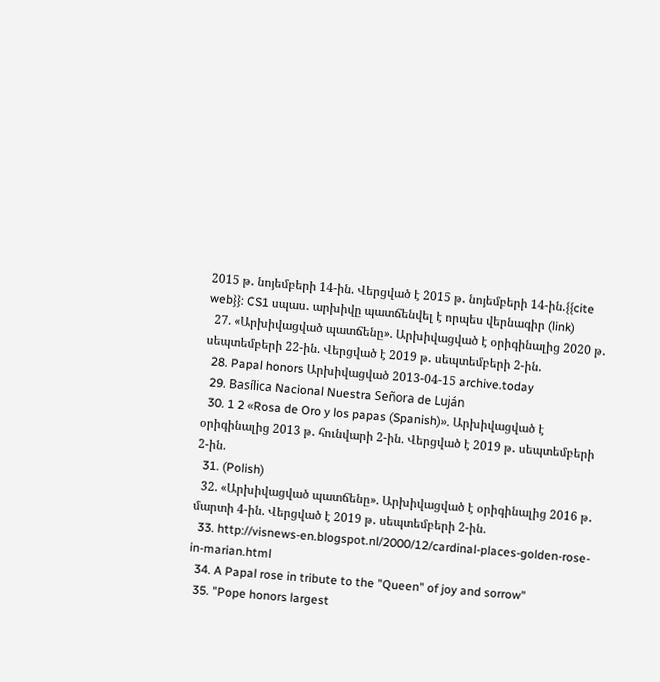2015 թ․ նոյեմբերի 14-ին. Վերցված է 2015 թ․ նոյեմբերի 14-ին.{{cite web}}: CS1 սպաս․ արխիվը պատճենվել է որպես վերնագիր (link)
  27. «Արխիվացված պատճենը». Արխիվացված է օրիգինալից 2020 թ․ սեպտեմբերի 22-ին. Վերցված է 2019 թ․ սեպտեմբերի 2-ին.
  28. Papal honors Արխիվացված 2013-04-15 archive.today
  29. Basílica Nacional Nuestra Señora de Luján
  30. 1 2 «Rosa de Oro y los papas (Spanish)». Արխիվացված է օրիգինալից 2013 թ․ հունվարի 2-ին. Վերցված է 2019 թ․ սեպտեմբերի 2-ին.
  31. (Polish)
  32. «Արխիվացված պատճենը». Արխիվացված է օրիգինալից 2016 թ․ մարտի 4-ին. Վերցված է 2019 թ․ սեպտեմբերի 2-ին.
  33. http://visnews-en.blogspot.nl/2000/12/cardinal-places-golden-rose-in-marian.html
  34. A Papal rose in tribute to the "Queen" of joy and sorrow"
  35. "Pope honors largest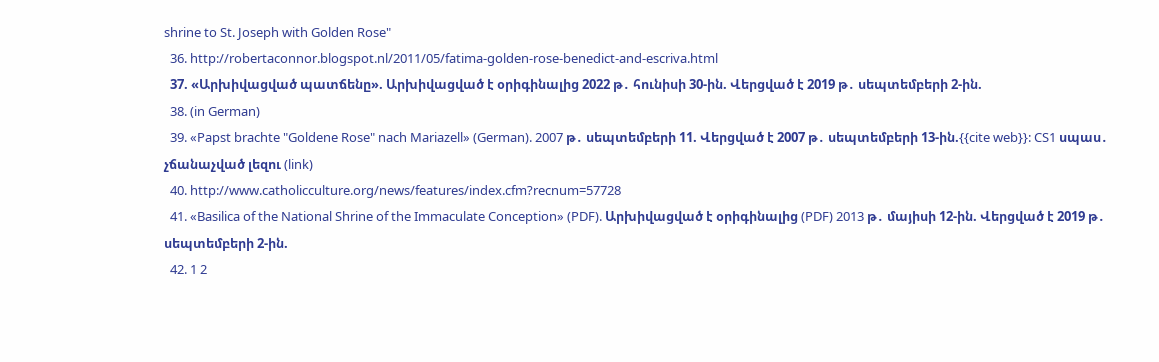shrine to St. Joseph with Golden Rose"
  36. http://robertaconnor.blogspot.nl/2011/05/fatima-golden-rose-benedict-and-escriva.html
  37. «Արխիվացված պատճենը». Արխիվացված է օրիգինալից 2022 թ․ հունիսի 30-ին. Վերցված է 2019 թ․ սեպտեմբերի 2-ին.
  38. (in German)
  39. «Papst brachte "Goldene Rose" nach Mariazell» (German). 2007 թ․ սեպտեմբերի 11. Վերցված է 2007 թ․ սեպտեմբերի 13-ին.{{cite web}}: CS1 սպաս․ չճանաչված լեզու (link)
  40. http://www.catholicculture.org/news/features/index.cfm?recnum=57728
  41. «Basilica of the National Shrine of the Immaculate Conception» (PDF). Արխիվացված է օրիգինալից (PDF) 2013 թ․ մայիսի 12-ին. Վերցված է 2019 թ․ սեպտեմբերի 2-ին.
  42. 1 2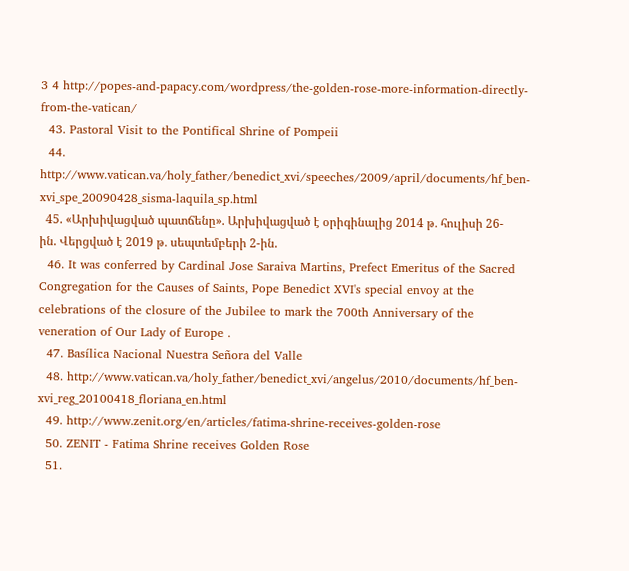3 4 http://popes-and-papacy.com/wordpress/the-golden-rose-more-information-directly-from-the-vatican/
  43. Pastoral Visit to the Pontifical Shrine of Pompeii
  44. http://www.vatican.va/holy_father/benedict_xvi/speeches/2009/april/documents/hf_ben-xvi_spe_20090428_sisma-laquila_sp.html
  45. «Արխիվացված պատճենը». Արխիվացված է օրիգինալից 2014 թ․ հուլիսի 26-ին. Վերցված է 2019 թ․ սեպտեմբերի 2-ին.
  46. It was conferred by Cardinal Jose Saraiva Martins, Prefect Emeritus of the Sacred Congregation for the Causes of Saints, Pope Benedict XVI's special envoy at the celebrations of the closure of the Jubilee to mark the 700th Anniversary of the veneration of Our Lady of Europe .
  47. Basílica Nacional Nuestra Señora del Valle
  48. http://www.vatican.va/holy_father/benedict_xvi/angelus/2010/documents/hf_ben-xvi_reg_20100418_floriana_en.html
  49. http://www.zenit.org/en/articles/fatima-shrine-receives-golden-rose
  50. ZENIT - Fatima Shrine receives Golden Rose
  51.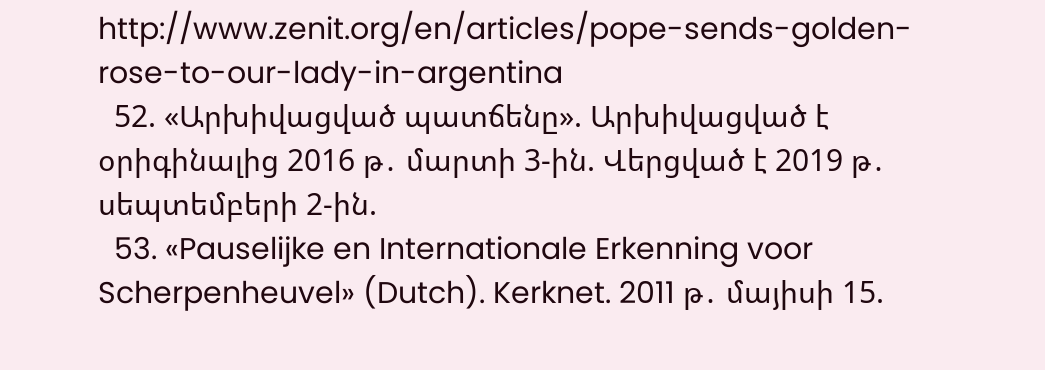http://www.zenit.org/en/articles/pope-sends-golden-rose-to-our-lady-in-argentina
  52. «Արխիվացված պատճենը». Արխիվացված է օրիգինալից 2016 թ․ մարտի 3-ին. Վերցված է 2019 թ․ սեպտեմբերի 2-ին.
  53. «Pauselijke en Internationale Erkenning voor Scherpenheuvel» (Dutch). Kerknet. 2011 թ․ մայիսի 15.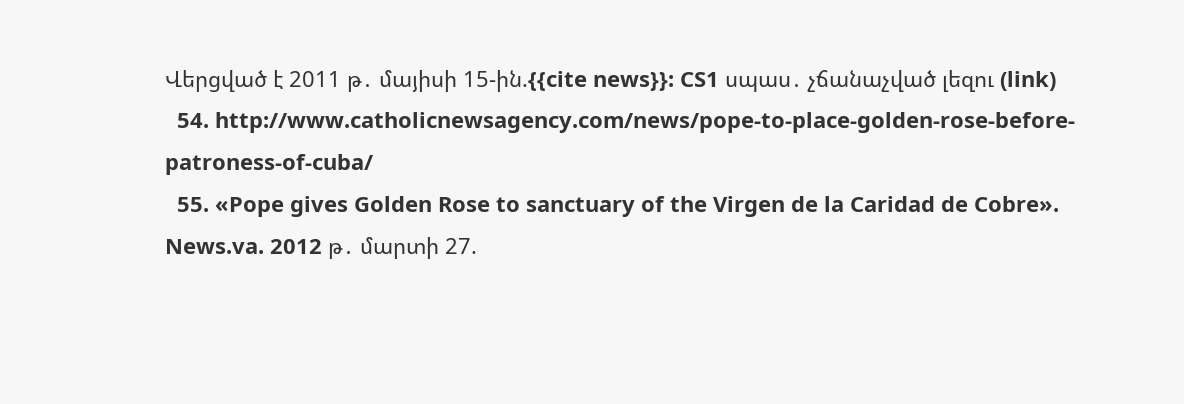Վերցված է 2011 թ․ մայիսի 15-ին.{{cite news}}: CS1 սպաս․ չճանաչված լեզու (link)
  54. http://www.catholicnewsagency.com/news/pope-to-place-golden-rose-before-patroness-of-cuba/
  55. «Pope gives Golden Rose to sanctuary of the Virgen de la Caridad de Cobre». News.va. 2012 թ․ մարտի 27.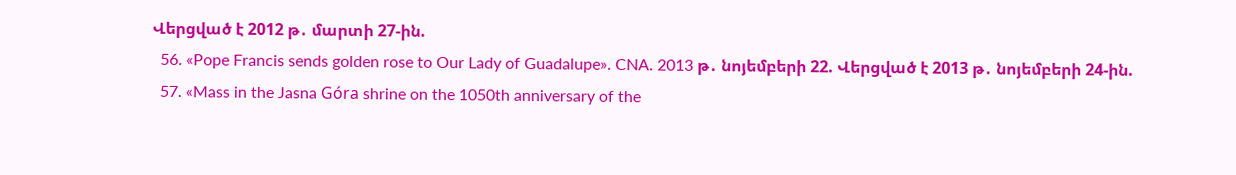Վերցված է 2012 թ․ մարտի 27-ին.
  56. «Pope Francis sends golden rose to Our Lady of Guadalupe». CNA. 2013 թ․ նոյեմբերի 22. Վերցված է 2013 թ․ նոյեմբերի 24-ին.
  57. «Mass in the Jasna Góra shrine on the 1050th anniversary of the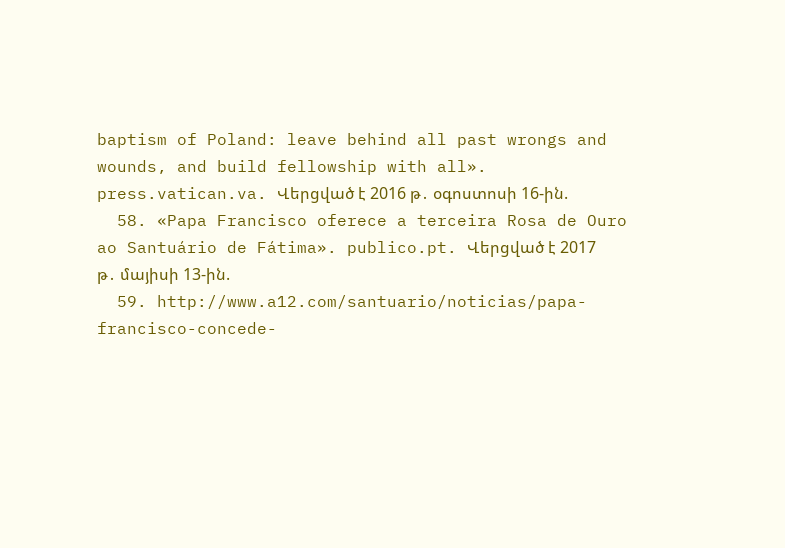baptism of Poland: leave behind all past wrongs and wounds, and build fellowship with all». press.vatican.va. Վերցված է 2016 թ․ օգոստոսի 16-ին.
  58. «Papa Francisco oferece a terceira Rosa de Ouro ao Santuário de Fátima». publico.pt. Վերցված է 2017 թ․ մայիսի 13-ին.
  59. http://www.a12.com/santuario/noticias/papa-francisco-concede-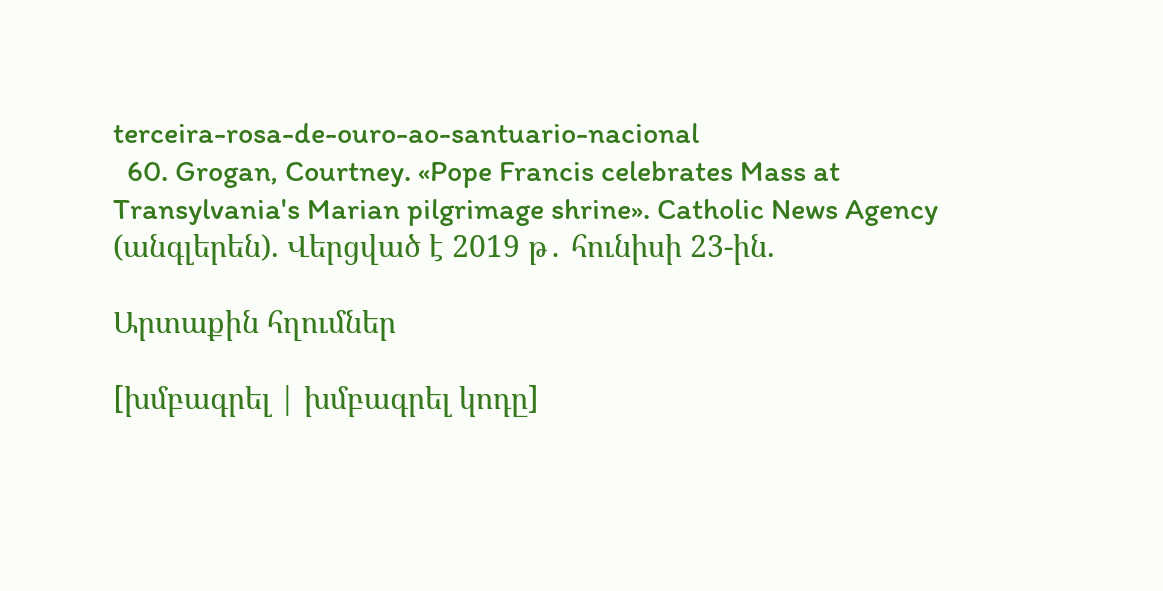terceira-rosa-de-ouro-ao-santuario-nacional
  60. Grogan, Courtney. «Pope Francis celebrates Mass at Transylvania's Marian pilgrimage shrine». Catholic News Agency (անգլերեն). Վերցված է 2019 թ․ հունիսի 23-ին.

Արտաքին հղումներ

[խմբագրել | խմբագրել կոդը]